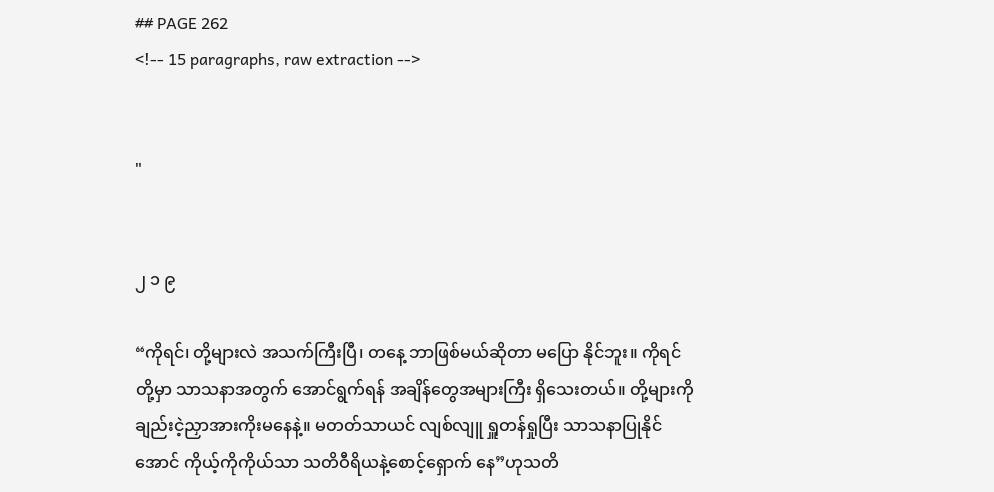## PAGE 262
<!-- 15 paragraphs, raw extraction -->


"


၂ ၁ ၉

“ကိုရင်၊ တို့များလဲ အသက်ကြီးပြီ၊ တနေ့ ဘာဖြစ်မယ်ဆိုတာ မပြော နိုင်ဘူး။ ကိုရင်တို့မှာ သာသနာအတွက် အောင်ရွက်ရန် အချိန်တွေအများကြီး ရှိသေးတယ်။ တို့များကိုချည်းငဲ့ညှာအားကိုးမနေနဲ့။ မတတ်သာယင် လျစ်လျူ ရှူတန်ရှုပြီး သာသနာပြုနိုင်အောင် ကိုယ့်ကိုကိုယ်သာ သတိဝီရိယနဲ့စောင့်ရှောက် နေ”ဟုသတိ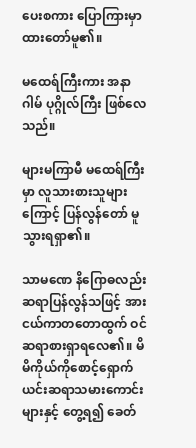ပေးစကား ပြောကြားမှာထားတော်မူ၏။

မထေရ်ကြီးကား အနာဂါမ် ပုဂ္ဂိုလ်ကြီး ဖြစ်လေသည်။

များမကြာမီ မထေရ်ကြီးမှာ လူသားစားသူများကြောင့် ပြန်လွန်တော် မူသွားရရှာ၏။

သာမဏေ နိဂြောဓလည်း ဆရာပြန်လွန်သဖြင့် အားငယ်ကာတတောထွက် ဝင် ဆရာစားရှာရလေ၏။ မိမိကိုယ်ကိုစောင့်ရှောက်ယင်းဆရာသမားကောင်း များနှင့် တွေ့ရ၍ ခေတ်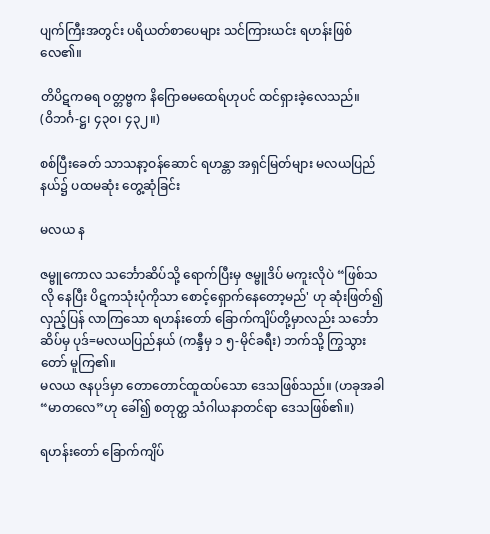ပျက်ကြီးအတွင်း ပရိယတ်စာပေများ သင်ကြားယင်း ရဟန်းဖြစ်လေ၏။

တိပိဋကဓရ ဝတ္တဗ္ဗက နိဂြောဓမထေရ်ဟုပင် ထင်ရှားခဲ့လေသည်။
(ဝိဘင်္ဂ-ဋ္ဌ၊ ၄၃၀၊ ၄၃၂။)

စစ်ပြီးခေတ် သာသနာ့ဝန်ဆောင် ရဟန္တာ အရှင်မြတ်များ မလယပြည်နယ်၌ ပထမဆုံး တွေ့ဆုံခြင်း

မလယ န

ဇမ္ဗူကောလ သင်္ဘောဆိပ်သို့ ရောက်ပြီးမှ ဇမ္ဗူဒိပ် မကူးလိုပဲ “ဖြစ်သလို နေပြီး ပိဋကသုံးပုံကိုသာ စောင့်ရှောက်နေတော့မည်' ဟု ဆုံးဖြတ်၍ လှည့်ပြန် လာကြသော ရဟန်းတော် ခြောက်ကျိပ်တို့မှာလည်း သင်္ဘောဆိပ်မှ ပုဒ်=မလယပြည်နယ် (ကန္ဒီမှ ၁ ၅-မိုင်ခရီး) ဘက်သို့ ကြွသွားတော် မူကြ၏။
မလယ ဇနပုဒ်မှာ တောတောင်ထူထပ်သော ဒေသဖြစ်သည်။ (ဟခုအခါ “မာတလေ”ဟု ခေါ်၍ စတုတ္ထ သံဂါယနာတင်ရာ ဒေသဖြစ်၏။)

ရဟန်းတော် ခြောက်ကျိပ်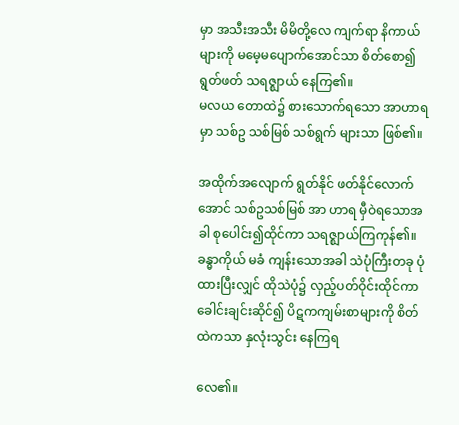မှာ အသီးအသီး မိမိတို့လေ ကျက်ရာ နိကာယ် များကို မမေ့မပျောက်အောင်သာ စိတ်စော၍ ရွတ်ဖတ် သရဇ္ဈာယ် နေကြ၏။
မလယ တောထဲ၌ စားသောက်ရသော အာဟာရမှာ သစ်ဥ သစ်မြစ် သစ်ရွက် များသာ ဖြစ်၏။

အထိုက်အလျောက် ရွတ်နိုင် ဖတ်နိုင်လောက်အောင် သစ်ဥသစ်မြစ် အာ ဟာရ မှီဝဲရသောအခါ စုပေါင်း၍ထိုင်ကာ သရဇ္ဈာယ်ကြကုန်၏။ ခန္ဓာကိုယ် မခံ ကျန်းသောအခါ သဲပုံကြီးတခု ပုံထားပြီးလျှင် ထိုသဲပုံ၌ လှည့်ပတ်ဝိုင်းထိုင်ကာ ခေါင်းချင်းဆိုင်၍ ပိဋကကျမ်းစာများကို စိတ်ထဲကသာ နှလုံးသွင်း နေကြရ

လေ၏။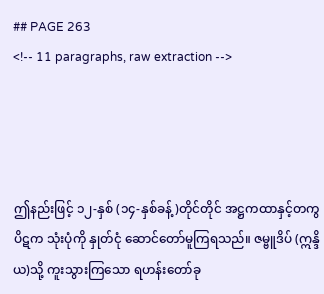## PAGE 263
<!-- 11 paragraphs, raw extraction -->




ဤနည်းဖြင့် ၁၂-နှစ် (၁၄-နှစ်ခန့်)တိုင်တိုင် အဋ္ဌကထာနှင့်တကွ ပိဋက သုံးပုံကို နှုတ်ငုံ ဆောင်တော်မူကြရသည်။ ဇမ္ဗူဒိပ် (ဣန္ဒိယ)သို့ ကူးသွားကြသော ရဟန်းတော်ခု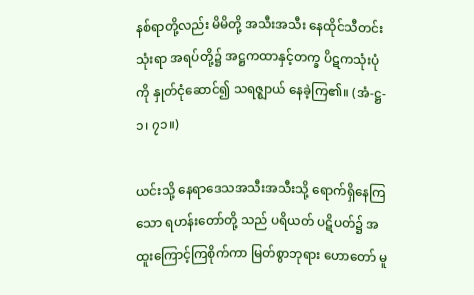နစ်ရာတို့လည်း မိမိတို့ အသီးအသီး နေထိုင်သီတင်းသုံးရာ အရပ်တို့၌ အဋ္ဌကထာနှင့်တက္ခ ပိဋကသုံးပုံကို နှုတ်ငုံဆောင်၍ သရဇ္ဈာယ် နေခဲ့ကြ၏။ (အံ-ဋ္ဌ- ၁၊ ၇၁။)

ယင်းသို့ နေရာဒေသအသီးအသီးသို့ ရောက်ရှိနေကြသော ရဟန်းတော်တို့ သည် ပရိယတ် ပဋိပတ်၌ အထူးကြောင့်ကြစိုက်ကာ မြတ်စွာဘုရား ဟောတော် မူ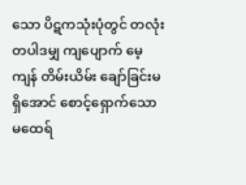သော ပိဋကသုံးပုံတွင် တလုံးတပါဒမျှ ကျပျောက် မေ့ကျန် တိမ်းယိမ်း ချော်ခြင်းမရှိအောင် စောင့်ရှောက်သော မထေရ်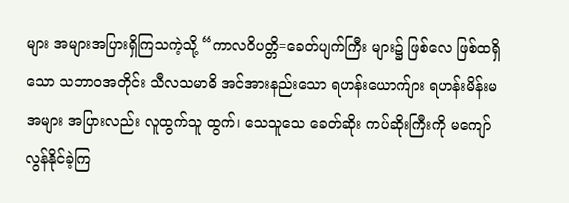များ အများအပြားရှိကြသကဲ့သို့ “ကာလဝိပတ္တိ=ခေတ်ပျက်ကြီး များ၌ ဖြစ်လေ ဖြစ်ထရှိသော သဘာဝအတိုင်း သီလသမာဓိ အင်အားနည်းသော ရဟန်းယောက်ျား ရဟန်းမိန်းမ အများ အပြားလည်း လူထွက်သူ ထွက်၊ သေသူသေ ခေတ်ဆိုး ကပ်ဆိုးကြီးကို မကျော် လွန်နိုင်ခဲ့ကြ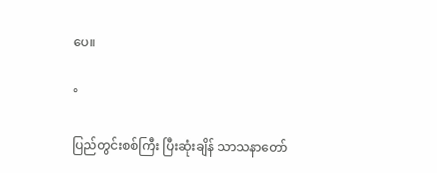ပေ။

°

ပြည်တွင်းစစ်ကြီး ပြီးဆုံးချိန် သာသနာတော်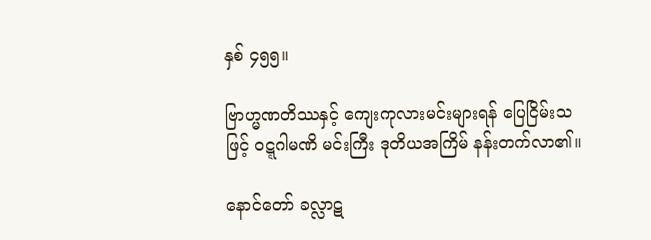နှစ် ၄၅၅။

ဗြာဟ္မဏတိဿနှင့် ကျေးကုလားမင်းများရန် ပြေငြိမ်းသဖြင့် ဝဋ္ဋဂါမဏိ မင်းကြီး ဒုတိယအကြိမ် နန်းတက်လာ၏။

နောင်တော် ခလ္လာဋ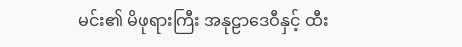မင်း၏ မိဖုရားကြီး အနုဠာဒေဝီနှင့် ထီး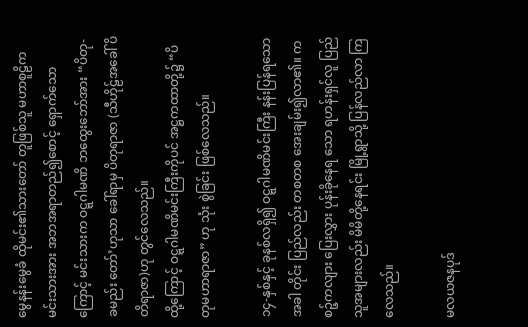မွေနန်းမွေခံ ထိုမင်း၏သားတော် တူဖြစ်သူ မဟာစူဠိကမင်းသားအား အဘအရာတည်၍စောင့် ရှောက်သောကြောင့် မင်းသားက ဝဋ္ဋဂါမဏိ ဘထွေးဘော်အား “ပိတု-ခမည်း တော်’ဟုသာ ခေါ်ရာမှ ပိတုရာဇာ (သီဟိုဠ်အခေါ် ပိတိရာဇာ)ဟု တွင်လေသည်။
ထို့ကြောင့် ဝဋ္ဋဂါမဏိမင်းကြီးကိုပင် အဋ္ဌကထာတို့၌ “ပိတုမဟာရာဇာ” ဟု သုံး စွဲခြင်း ဖြစ်လေသည်။

၁၄-နှစ်နှင့် ခုနစ်လရှိ၍ ဝဋ္ဋဂါမဏိမင်းကြီး နန်းပြန်ရသောအခါ တိုင်း ပြည်လည်း တစတစ အေးချမ်း၍လာ၏။ ကစဉ့်ကလျား ပြေးလွှား ပုန်းခိုနေရ သော ရဟန်းရှင်လူ ပြည်သူအများလည်း မိမိတို့နေရင်း မြို့ရွာသို့ ပြန်လည်လာ ကြလေသည်။

မလယဇနပုဒ်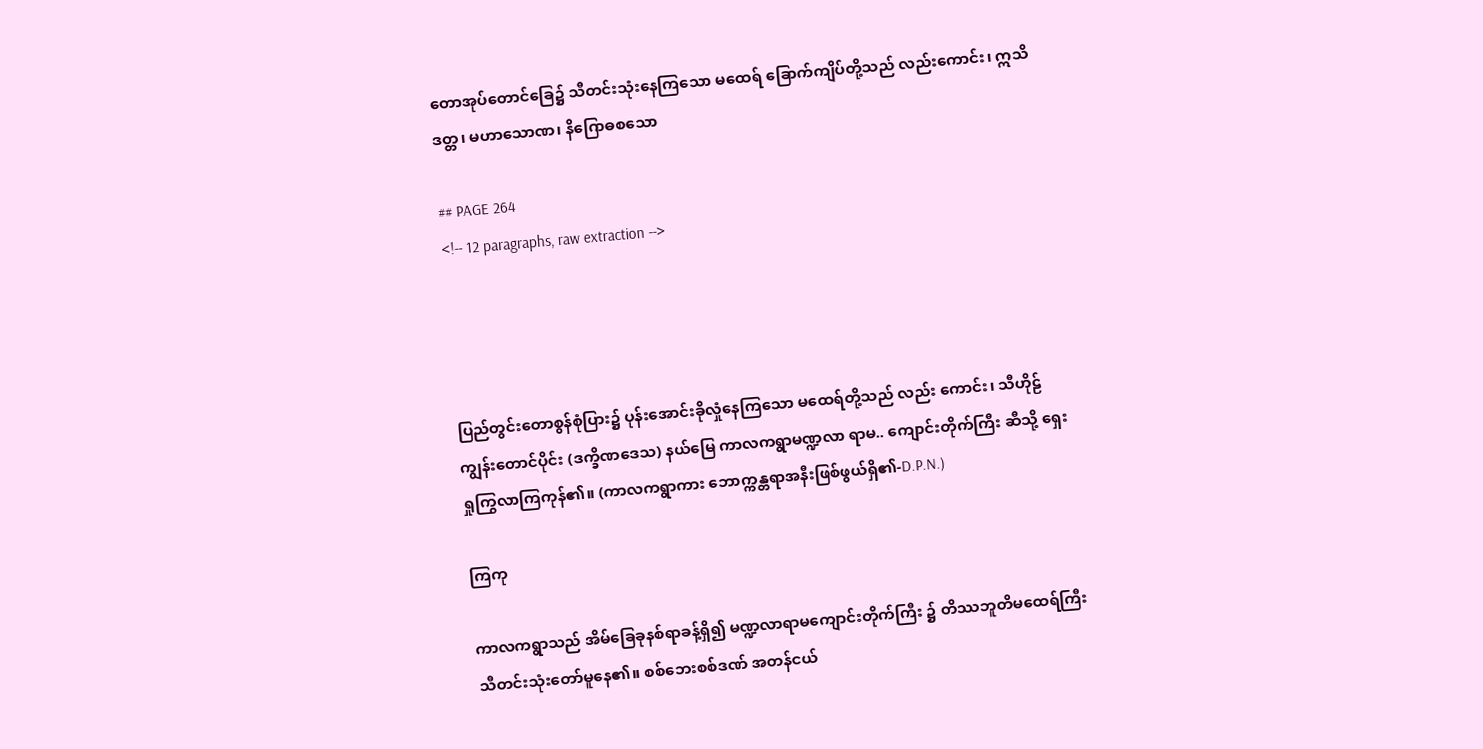တောအုပ်တောင်ခြေ၌ သီတင်းသုံးနေကြသော မထေရ် ခြောက်ကျိပ်တို့သည် လည်းကောင်း၊ ဣသိဒတ္တ၊ မဟာသောဏ၊ နိဂြောဓစသော

## PAGE 264
<!-- 12 paragraphs, raw extraction -->




ပြည်တွင်းတောစွန်စုံပြား၌ ပုန်းအောင်းခိုလှုံနေကြသော မထေရ်တို့သည် လည်း ကောင်း၊ သီဟိုဠ်ကျွန်းတောင်ပိုင်း (ဒက္ခိဏဒေသ) နယ်မြေ ကာလကရွာမဏ္ဍလာ ရာမ.. ကျောင်းတိုက်ကြီး ဆီသို့ ရှေးရှုကြွလာကြကုန်၏။ (ကာလကရွာကား ဘောက္ကန္တရာအနီးဖြစ်ဖွယ်ရှိ၏-D.P.N.)

ကြကု

ကာလကရွာသည် အိမ်ခြေခုနစ်ရာခန့်ရှိ၍ မဏ္ဍလာရာမကျောင်းတိုက်ကြီး ၌ တိဿဘူတိမထေရ်ကြီး သီတင်းသုံးတော်မူနေ၏။ စစ်ဘေးစစ်ဒဏ် အတန်ငယ်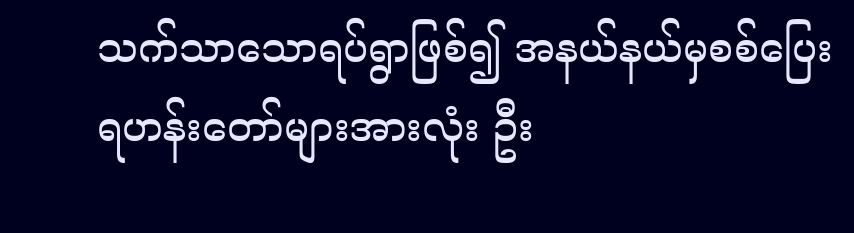သက်သာသောရပ်ရွာဖြစ်၍ အနယ်နယ်မှစစ်ပြေးရဟန်းတော်များအားလုံး ဦး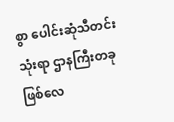စွာ ပေါင်းဆုံသီတင်းသုံးရာ ဌာနကြီးတခု ဖြစ်လေ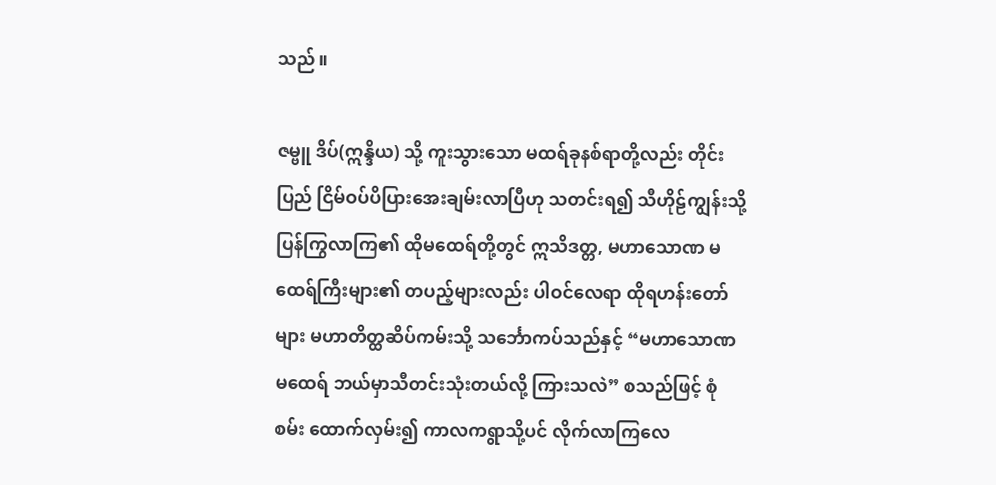သည်။

ဇမ္ဗူ ဒိပ်(ဣန္ဒိယ) သို့ ကူးသွားသော မထရ်ခုနစ်ရာတို့လည်း တိုင်းပြည် ငြိမ်ဝပ်ပိပြားအေးချမ်းလာပြီဟု သတင်းရ၍ သီဟိုဠ်ကျွန်းသို့ ပြန်ကြွလာကြ၏ ထိုမထေရ်တို့တွင် ဣသိဒတ္တ, မဟာသောဏ မထေရ်ကြီးများ၏ တပည့်များလည်း ပါဝင်လေရာ ထိုရဟန်းတော်များ မဟာတိတ္ထဆိပ်ကမ်းသို့ သင်္ဘောကပ်သည်နှင့် “မဟာသောဏမထေရ် ဘယ်မှာသီတင်းသုံးတယ်လို့ ကြားသလဲ” စသည်ဖြင့် စုံစမ်း ထောက်လှမ်း၍ ကာလကရွာသို့ပင် လိုက်လာကြလေ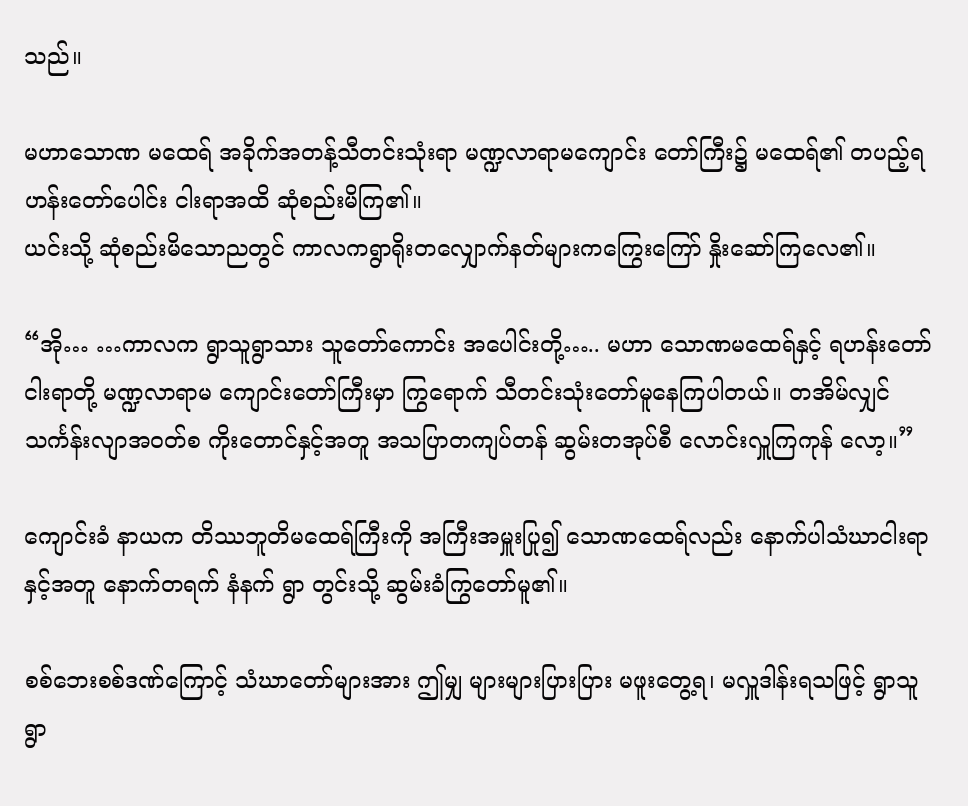သည်။

မဟာသောဏ မထေရ် အခိုက်အတန့်သီတင်းသုံးရာ မဏ္ဍလာရာမကျောင်း တော်ကြီး၌ မထေရ်၏ တပည့်ရဟန်းတော်ပေါင်း ငါးရာအထိ ဆုံစည်းမိကြ၏။
ယင်းသို့ ဆုံစည်းမိသောညတွင် ကာလကရွာရိုးတလျှောက်နတ်များကကြွေးကြော် နှိုးဆော်ကြလေ၏။

“အို… …ကာလက ရွာသူရွာသား သူတော်ကောင်း အပေါင်းတို့….. မဟာ သောဏမထေရ်နှင့် ရဟန်းတော်ငါးရာတို့ မဏ္ဍလာရာမ ကျောင်းတော်ကြီးမှာ ကြွရောက် သီတင်းသုံးတော်မူနေကြပါတယ်။ တအိမ်လျှင် သင်္ကန်းလျာအဝတ်စ ကိုးတောင်နှင့်အတူ အသပြာတကျပ်တန် ဆွမ်းတအုပ်စီ လောင်းလှူကြကုန် လော့။”

ကျောင်းခံ နာယက တိဿဘူတိမထေရ်ကြီးကို အကြီးအမှူးပြု၍ သောဏထေရ်လည်း နောက်ပါသံဃာငါးရာနှင့်အတူ နောက်တရက် နံနက် ရွာ တွင်းသို့ ဆွမ်းခံကြွတော်မူ၏။

စစ်ဘေးစစ်ဒဏ်ကြောင့် သံဃာတော်များအား ဤမျှ များများပြားပြား မဖူးတွေ့ရ၊ မလှူဒါန်းရသဖြင့် ရွာသူရွာ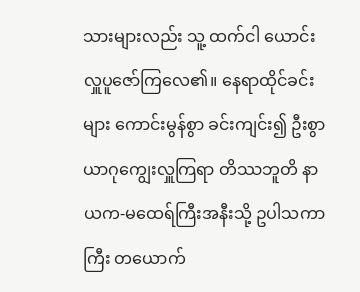သားများလည်း သူ့ ထက်ငါ ယောင်း လှူပူဇော်ကြလေ၏။ နေရာထိုင်ခင်းများ ကောင်းမွန်စွာ ခင်းကျင်း၍ ဦးစွာ ယာဂုကျွေးလှူကြရာ တိဿဘူတိ နာယက-မထေရ်ကြီးအနီးသို့ ဥပါသကာကြီး တယောက်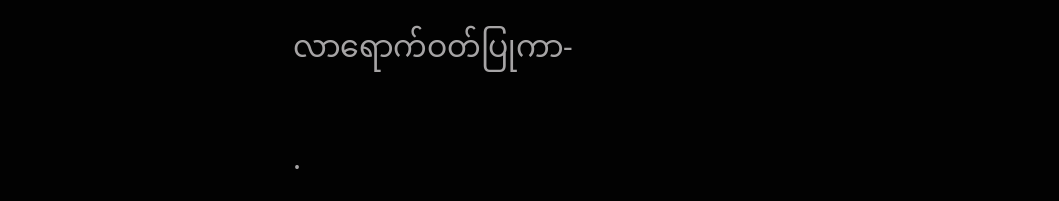လာရောက်ဝတ်ပြုကာ-

.